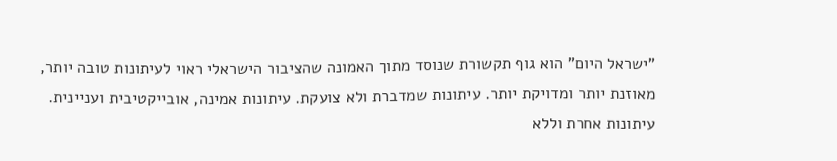"ישראל היום" הוא גוף תקשורת שנוסד מתוך האמונה שהציבור הישראלי ראוי לעיתונות טובה יותר, מאוזנת יותר ומדויקת יותר. עיתונות שמדברת ולא צועקת. עיתונות אמינה, אובייקטיבית ועניינית. עיתונות אחרת וללא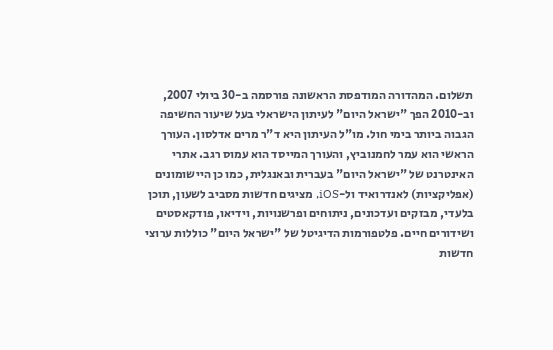תשלום. המהדורה המודפסת הראשונה פורסמה ב-30 ביולי 2007, וב-2010 הפך "ישראל היום" לעיתון הישראלי בעל שיעור החשיפה הגבוה ביותר בימי חול. מו"ל העיתון היא ד"ר מרים אדלסון. העורך הראשי הוא עמר לחמנוביץ, והעורך המייסד הוא עמוס רגב. אתרי האינטרנט של "ישראל היום" בעברית ובאנגלית, כמו כן היישומונים (אפליקציות) לאנדרואיד ול-iOS, מציגים חדשות מסביב לשעון, תוכן בלעדי, מבזקים ועדכונים, ניתוחים ופרשנויות, וידיאו, פודקאסטים ושידורים חיים. פלטפורמות הדיגיטל של "ישראל היום" כוללות ערוצי חדשות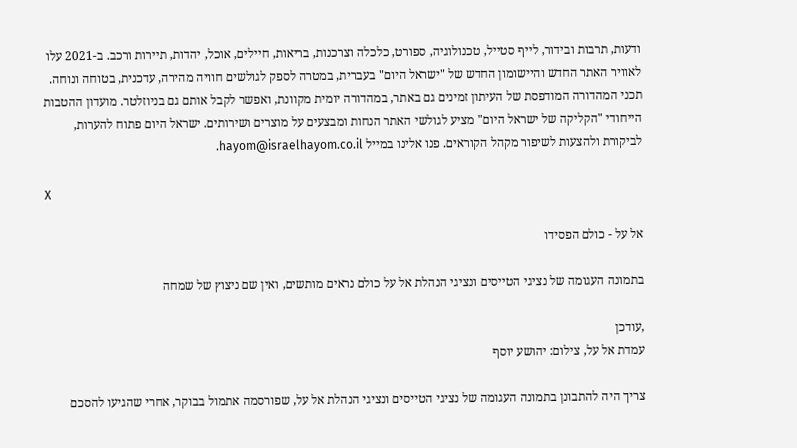ודעות, תרבות ובידור, לייף סטייל, טכנולוגיה, ספורט, כלכלה וצרכנות, בריאות, חיילים, אוכל, יהדות, תיירות ורכב. ב-2021 עלו לאוויר האתר החדש והיישומון החדש של "ישראל היום" בעברית, במטרה לספק לגולשים חוויה מהירה, עדכנית, בטוחה ונוחה. תכני המהדורה המודפסת של העיתון זמינים גם באתר, במהדורה יומית מקוונת, ואפשר לקבל אותם גם בניוזלטר. מועדון ההטבות הייחודי "הקליקה של ישראל היום" מציע לגולשי האתר הנחות ומבצעים על מוצרים ושירותים. ישראל היום פתוח להערות, לביקורת ולהצעות לשיפור מקהל הקוראים. פנו אלינו במייל hayom@israelhayom.co.il.

X

אל על - כולם הפסידו

בתמונה העגומה של נציגי הטייסים ונציגי הנהלת אל על כולם נראים מותשים, ואין שם ניצוץ של שמחה

,עודכן
עמדת אל על, צילום: יהושע יוסף

צריך היה להתבונן בתמונה העגומה של נציגי הטייסים ונציגי הנהלת אל על, שפורסמה אתמול בבוקר, אחרי שהגיעו להסכם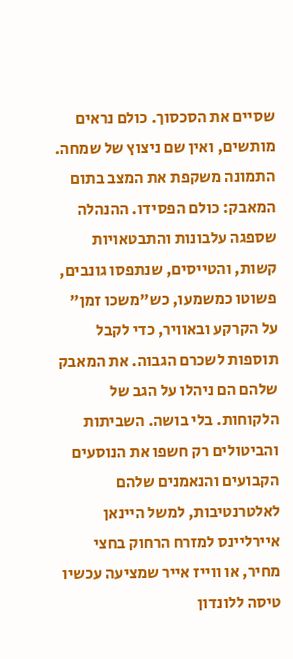שסיים את הסכסוך. כולם נראים מותשים, ואין שם ניצוץ של שמחה. התמונה משקפת את המצב בתום המאבק: כולם הפסידו. ההנהלה שספגה עלבונות והתבטאויות קשות, והטייסים, שנתפסו גונבים, פשוטו כמשמעו, כש"משכו זמן" על הקרקע ובאוויר, כדי לקבל תוספות לשכרם הגבוה. את המאבק שלהם הם ניהלו על הגב של הלקוחות. בלי בושה. השביתות והביטולים רק חשפו את הנוסעים הקבועים והנאמנים שלהם לאלטרנטיבות, למשל היינאן איירליינס למזרח הרחוק בחצי מחיר, או ווייז אייר שמציעה עכשיו טיסה ללונדון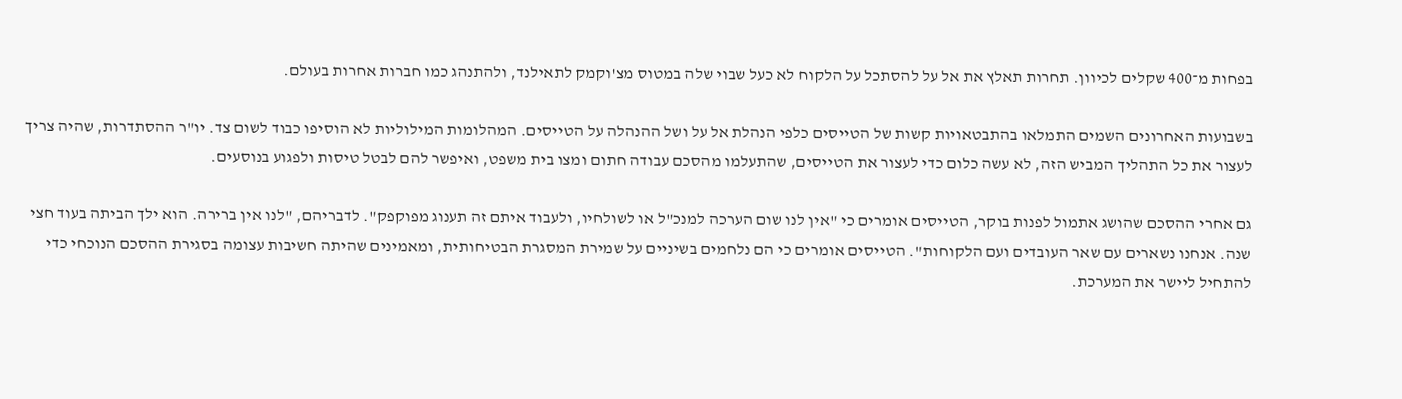בפחות מ־400 שקלים לכיוון. תחרות תאלץ את אל על להסתכל על הלקוח לא כעל שבוי שלה במטוס מצ'וקמק לתאילנד, ולהתנהג כמו חברות אחרות בעולם.

בשבועות האחרונים השמים התמלאו בהתבטאויות קשות של הטייסים כלפי הנהלת אל על ושל ההנהלה על הטייסים. המהלומות המילוליות לא הוסיפו כבוד לשום צד. יו"ר ההסתדרות, שהיה צריך לעצור את כל התהליך המביש הזה, לא עשה כלום כדי לעצור את הטייסים, שהתעלמו מהסכם עבודה חתום ומצו בית משפט, ואיפשר להם לבטל טיסות ולפגוע בנוסעים.

גם אחרי ההסכם שהושג אתמול לפנות בוקר, הטייסים אומרים כי "אין לנו שום הערכה למנכ"ל או לשולחיו, ולעבוד איתם זה תענוג מפוקפק". לדבריהם, "לנו אין ברירה. הוא ילך הביתה בעוד חצי שנה. אנחנו נשארים עם שאר העובדים ועם הלקוחות". הטייסים אומרים כי הם נלחמים בשיניים על שמירת המסגרת הבטיחותית, ומאמינים שהיתה חשיבות עצומה בסגירת ההסכם הנוכחי כדי להתחיל ליישר את המערכת.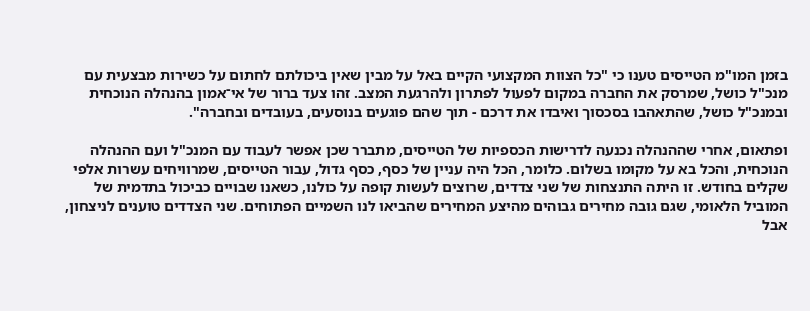בזמן המו"מ הטייסים טענו כי "כל הצוות המקצועי הקיים באל על מבין שאין ביכולתם לחתום על כשירות מבצעית עם מנכ"ל כושל, שמרסק את החברה במקום לפעול לפתרון ולהרגעת המצב. זהו צעד ברור של אי־אמון בהנהלה הנוכחית ובמנכ"ל כושל, שהתאהבו בסכסוך ואיבדו את דרכם - תוך שהם פוגעים בנוסעים, בעובדים ובחברה".

ופתאום, אחרי שההנהלה נכנעה לדרישות הכספיות של הטייסים, מתברר שכן אפשר לעבוד עם המנכ"ל ועם ההנהלה הנוכחית, והכל בא על מקומו בשלום. כלומר, הכל היה עניין של כסף, כסף גדול, עבור הטייסים, שמרוויחים עשרות אלפי שקלים בחודש. זו היתה התנצחות של שני צדדים, שרוצים לעשות קופה על כולנו, כשאנו שבויים כביכול בתדמית של המוביל הלאומי, שגם גובה מחירים גבוהים מהיצע המחירים שהביאו לנו השמיים הפתוחים. שני הצדדים טוענים לניצחון, אבל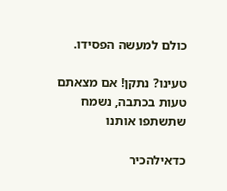כולם למעשה הפסידו.

טעינו? נתקן! אם מצאתם טעות בכתבה, נשמח שתשתפו אותנו

כדאילהכיר